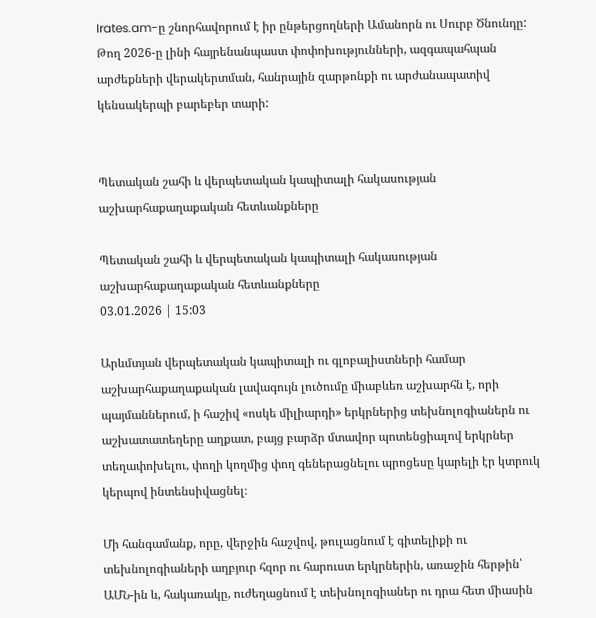Irates.am-ը շնորհավորում է իր ընթերցողների Ամանորն ու Սուրբ Ծնունդը: Թող 2026-ը լինի հայրենանպաստ փոփոխությունների, ազգապահպան արժեքների վերակերտման, հանրային զարթոնքի ու արժանապատիվ կենսակերպի բարեբեր տարի:


Պետական շահի և վերպետական կապիտալի հակասության աշխարհաքաղաքական հետևանքները

Պետական շահի և վերպետական կապիտալի հակասության աշխարհաքաղաքական հետևանքները
03.01.2026 | 15:03

Արևմտյան վերպետական կապիտալի ու գլոբալիստների համար աշխարհաքաղաքական լավագույն լուծումը միաբևեռ աշխարհն է, որի պայմաններում, ի հաշիվ «ոսկե միլիարդի» երկրներից տեխնոլոգիաներն ու աշխատատեղերը աղքատ, բայց բարձր մտավոր պոտենցիալով երկրներ տեղափոխելու, փողի կողմից փող գեներացնելու պրոցեսը կարելի էր կտրուկ կերպով ինտենսիվացնել։

Մի հանգամանք, որը, վերջին հաշվով, թուլացնում է գիտելիքի ու տեխնոլոգիաների աղբյուր հզոր ու հարուստ երկրներին, առաջին հերթին՝ ԱՄՆ-ին և, հակառակը, ուժեղացնում է տեխնոլոգիաներ ու դրա հետ միասին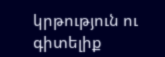կրթություն ու գիտելիք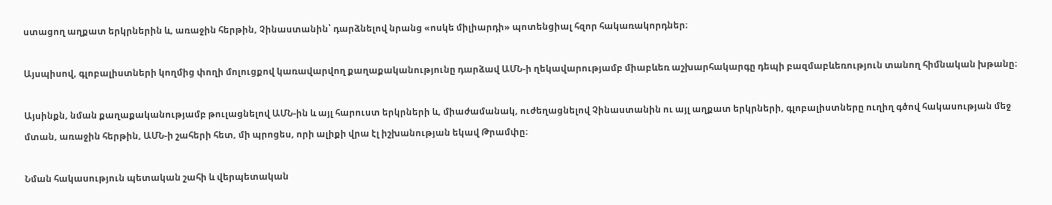ստացող աղքատ երկրներին և, առաջին հերթին, Չինաստանին՝ դարձնելով նրանց «ոսկե միլիարդի» պոտենցիալ հզոր հակառակորդներ։

Այսպիսով, գլոբալիստների կողմից փողի մոլուցքով կառավարվող քաղաքականությունը դարձավ ԱՄՆ-ի ղեկավարությամբ միաբևեռ աշխարհակարգը դեպի բազմաբևեռություն տանող հիմնական խթանը։

Այսինքն, նման քաղաքականությամբ թուլացնելով ԱՄՆ-ին և այլ հարուստ երկրների և, միաժամանակ, ուժեղացնելով Չինաստանին ու այլ աղքատ երկրների, գլոբալիստները ուղիղ գծով հակասության մեջ մտան, առաջին հերթին, ԱՄՆ-ի շահերի հետ, մի պրոցես, որի ալիքի վրա էլ իշխանության եկավ Թրամփը։

Նման հակասություն պետական շահի և վերպետական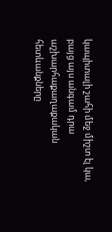կապիտալի շահի մեջ միշտ էլ կա, բայց այս անգամ դրա աշխարհաքաղաքական հետևանքները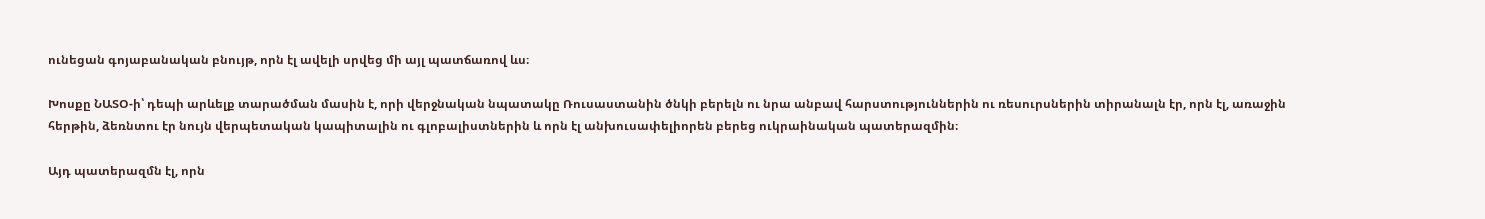ունեցան գոյաբանական բնույթ, որն էլ ավելի սրվեց մի այլ պատճառով ևս։

Խոսքը ՆԱՏՕ-ի՝ դեպի արևելք տարածման մասին է, որի վերջնական նպատակը Ռուսաստանին ծնկի բերելն ու նրա անբավ հարստություններին ու ռեսուրսներին տիրանալն էր, որն էլ, առաջին հերթին, ձեռնտու էր նույն վերպետական կապիտալին ու գլոբալիստներին և որն էլ անխուսափելիորեն բերեց ուկրաինական պատերազմին։

Այդ պատերազմն էլ, որն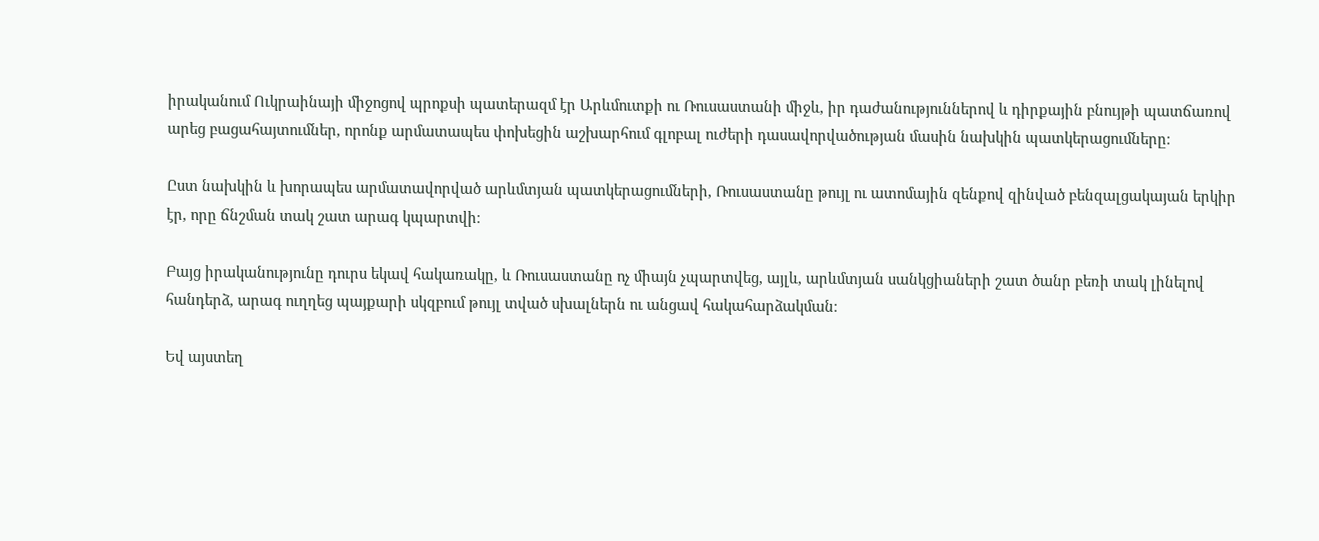իրականում Ուկրաինայի միջոցով պրոքսի պատերազմ էր Արևմուտքի ու Ռուսաստանի միջև, իր դաժանություններով և դիրքային բնույթի պատճառով արեց բացահայտումներ, որոնք արմատապես փոխեցին աշխարհում գլոբալ ուժերի դասավորվածության մասին նախկին պատկերացումները։

Ըստ նախկին և խորապես արմատավորված արևմտյան պատկերացումների, Ռուսաստանը թույլ ու ատոմային զենքով զինված բենզալցակայան երկիր էր, որը ճնշման տակ շատ արագ կպարտվի։

Բայց իրականությունը դուրս եկավ հակառակը, և Ռուսաստանը ոչ միայն չպարտվեց, այլև, արևմտյան սանկցիաների շատ ծանր բեռի տակ լինելով հանդերձ, արագ ուղղեց պայքարի սկզբում թույլ տված սխալներն ու անցավ հակահարձակման։

Եվ այստեղ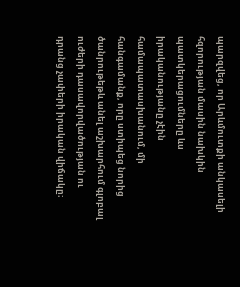պարզվեց, որ Արևմուտքի անկասելի հզորության մասին նախկին պատկերացումները ևս իրականությանը չէին համապատասխանում, մի հանգամանք, որը ստիպեց նորից ծանրութեթև անել աշխարհում գլոբալ ուժերի դասավորվածության ու դրանց չափերի իրական վիճակը։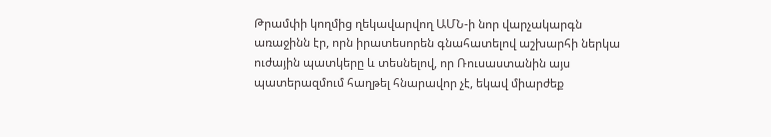Թրամփի կողմից ղեկավարվող ԱՄՆ-ի նոր վարչակարգն առաջինն էր, որն իրատեսորեն գնահատելով աշխարհի ներկա ուժային պատկերը և տեսնելով, որ Ռուսաստանին այս պատերազմում հաղթել հնարավոր չէ, եկավ միարժեք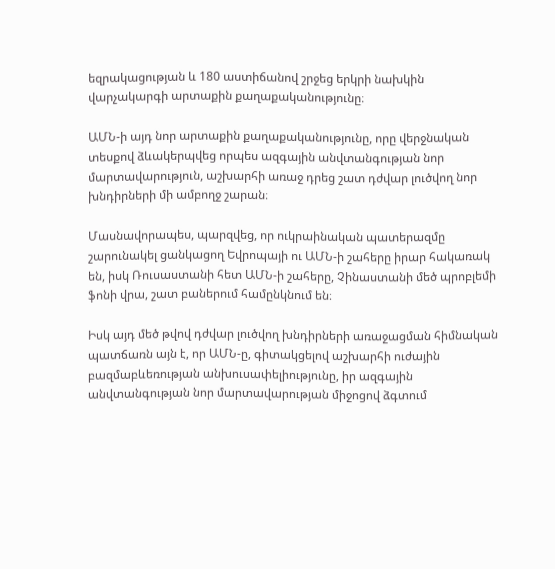եզրակացության և 180 աստիճանով շրջեց երկրի նախկին վարչակարգի արտաքին քաղաքականությունը։

ԱՄՆ-ի այդ նոր արտաքին քաղաքականությունը, որը վերջնական տեսքով ձևակերպվեց որպես ազգային անվտանգության նոր մարտավարություն, աշխարհի առաջ դրեց շատ դժվար լուծվող նոր խնդիրների մի ամբողջ շարան։

Մասնավորապես, պարզվեց, որ ուկրաինական պատերազմը շարունակել ցանկացող Եվրոպայի ու ԱՄՆ-ի շահերը իրար հակառակ են, իսկ Ռուսաստանի հետ ԱՄՆ-ի շահերը, Չինաստանի մեծ պրոբլեմի ֆոնի վրա, շատ բաներում համընկնում են։

Իսկ այդ մեծ թվով դժվար լուծվող խնդիրների առաջացման հիմնական պատճառն այն է, որ ԱՄՆ-ը, գիտակցելով աշխարհի ուժային բազմաբևեռության անխուսափելիությունը, իր ազգային անվտանգության նոր մարտավարության միջոցով ձգտում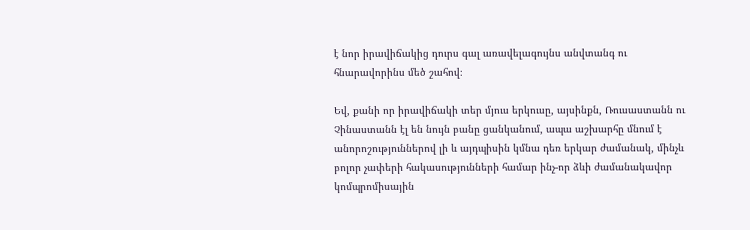է նոր իրավիճակից դուրս գալ առավելագույնս անվտանգ ու հնարավորինս մեծ շահով։

Եվ, քանի որ իրավիճակի տեր մյուս երկուսը, այսինքն, Ռուսաստանն ու Չինաստանն էլ են նույն բանը ցանկանում, ապա աշխարհը մնում է անորոշություններով լի և այդպիսին կմնա դեռ երկար ժամանակ, մինչև բոլոր չափերի հակասությունների համար ինչ-որ ձևի ժամանակավոր կոմպրոմիսային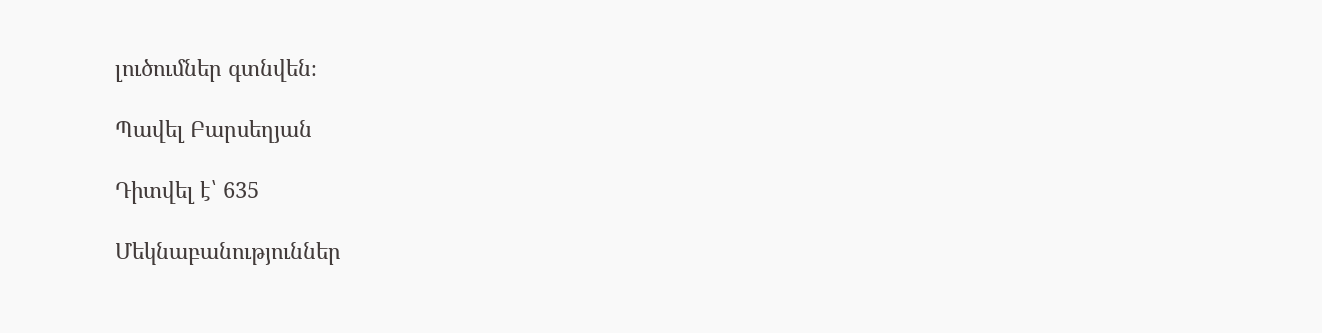լուծումներ գտնվեն։

Պավել Բարսեղյան

Դիտվել է՝ 635

Մեկնաբանություններ